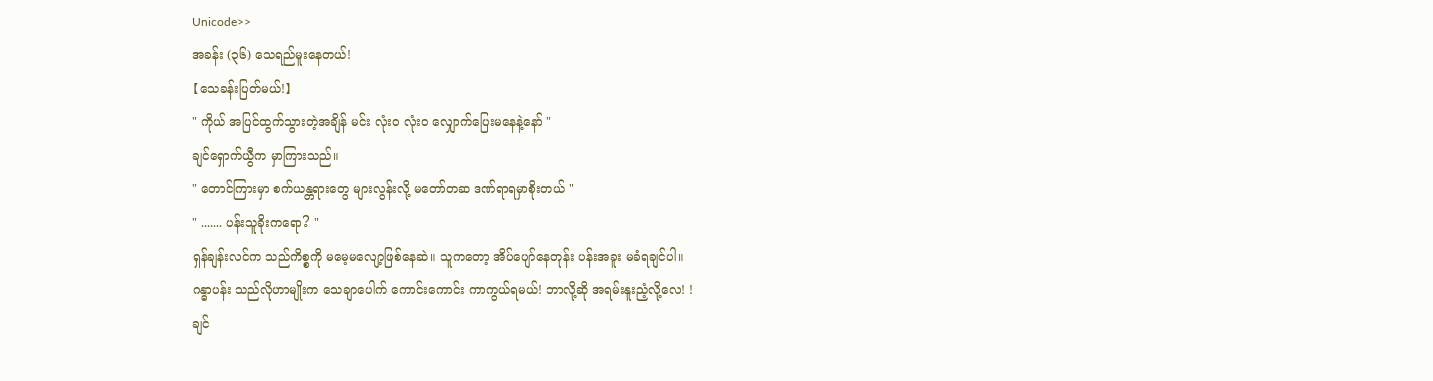Unicode>>
အခန်း (၃၆) သေရည်မူးနေတယ်!
【သေခန်းပြတ်မယ်!】
" ကိုယ် အပြင်ထွက်သွားတဲ့အချိန် မင်း လုံးဝ လုံးဝ လျှောက်ပြေးမနေနဲ့နော် "
ချင်ရှောက်ယွီက မှာကြားသည်။
" တောင်ကြားမှာ စက်ယန္တရားတွေ များလွန်းလို့ မတော်တဆ ဒဏ်ရာရမှာစိုးတယ် "
" ....... ပန်းသူခိုးကရော? "
ရှန်ချန်းလင်က သည်ကိစ္စကို မမေ့မလျော့ဖြစ်နေဆဲ။ သူကတော့ အိပ်ပျော်နေတုန်း ပန်းအခူး မခံရချင်ပါ။
ဂန္ဓာပန်း သည်လိုဟာမျိုးက သေချာပေါက် ကောင်းကောင်း ကာကွယ်ရမယ်! ဘာလို့ဆို အရမ်းနူးညံ့လို့လေ! !
ချင်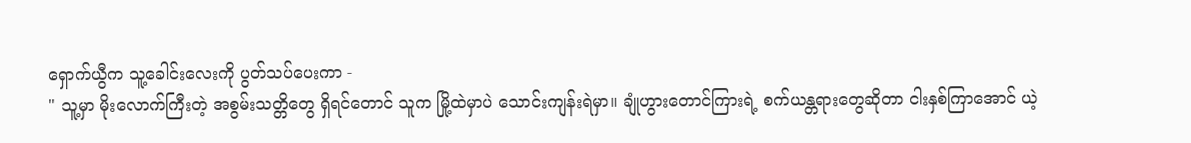ရှောက်ယွီက သူ့ခေါင်းလေးကို ပွတ်သပ်ပေးကာ -
" သူ့မှာ မိုးလောက်ကြီးတဲ့ အစွမ်းသတ္တိတွေ ရှိရင်တောင် သူက မြို့ထဲမှာပဲ သောင်းကျန်းရဲမှာ။ ချုံဟွားတောင်ကြားရဲ့ စက်ယန္တရားတွေဆိုတာ ငါးနှစ်ကြာအောင် ယဲ့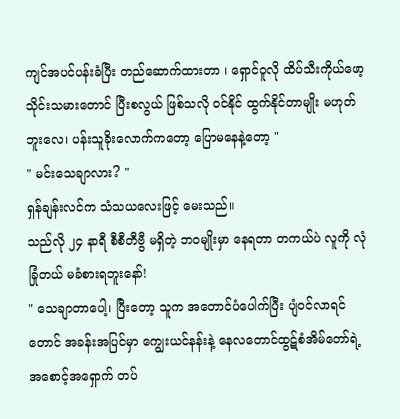ကျင်အပင်ပန်းခံပြီး တည်ဆောက်ထားတာ ၊ ရှောင်ဝူလို ထိပ်သီးကိုယ်ဖော့သိုင်းသမားတောင် ပြီးစလွယ် ဖြစ်သလို ဝင်နိုင် ထွက်နိုင်တာမျိုး မဟုတ်ဘူးလေ၊ ပန်းသူခိုးလောက်ကတော့ ပြောမနေနဲ့တော့ "
" မင်းသေချာလား? "
ရှန်ချန်းလင်က သံသယလေးဖြင့် မေးသည်။
သည်လို ၂၄ နာရီ စီစီတီဗွီ မရှိတဲ့ ဘဝမျိုးမှာ နေရတာ တကယ်ပဲ လူကို လုံခြုံတယ် မခံစားရဘူးနော်!
" သေချာတာပေါ့၊ ပြီးတော့ သူက အတောင်ပံပေါက်ပြီး ပျံဝင်လာရင်တောင် အခန်းအပြင်မှာ ကျွေးယင်နန်းနဲ့ နေလတောင်ထွဋ်စံအိမ်တော်ရဲ့ အစောင့်အရှောက် တပ်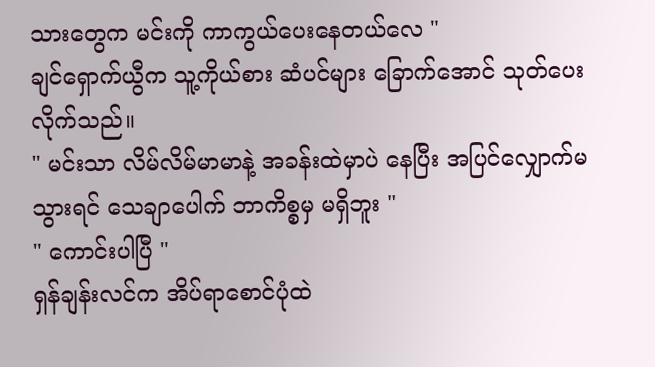သားတွေက မင်းကို ကာကွယ်ပေးနေတယ်လေ "
ချင်ရှောက်ယွီက သူ့ကိုယ်စား ဆံပင်များ ခြောက်အောင် သုတ်ပေးလိုက်သည်။
" မင်းသာ လိမ်လိမ်မာမာနဲ့ အခန်းထဲမှာပဲ နေပြီး အပြင်လျှောက်မသွားရင် သေချာပေါက် ဘာကိစ္စမှ မရှိဘူး "
" ကောင်းပါပြီ "
ရှန်ချန်းလင်က အိပ်ရာစောင်ပုံထဲ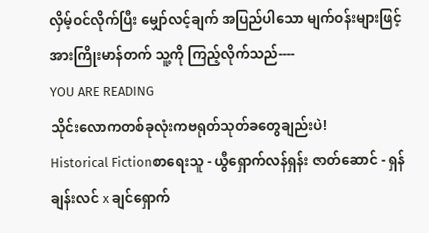လှိမ့်ဝင်လိုက်ပြီး မျှော်လင့်ချက် အပြည်ပါသော မျက်ဝန်းများဖြင့် အားကြိုးမာန်တက် သူ့ကို ကြည့်လိုက်သည်----
YOU ARE READING
သိုင်းလောကတစ်ခုလုံးကဗရုတ်သုတ်ခတွေချည်းပဲ!
Historical Fictionစာရေးသူ - ယွီရှောက်လန်ရှန်း ဇာတ်ဆောင် - ရှန်ချန်းလင် x ချင်ရှောက်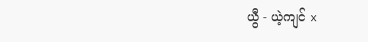ယွီ - ယဲ့ကျင် x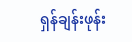ရှန်ချန်းဖုန်း